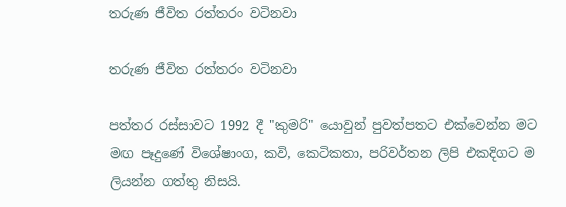තරුණ ජීවිත රත්තරං වටිනවා

තරුණ ජීවිත රත්තරං වටිනවා

පත්තර රස්සාවට 1992 දී "කුමරි" යොවුන් පුවත්පතට එක්වෙන්න මට මඟ පෑදුණේ විශේෂාංග, කවි, කෙටිකතා, පරිවර්තන ලිපි එකදිගට ම ලියන්න ගත්තු නිසයි.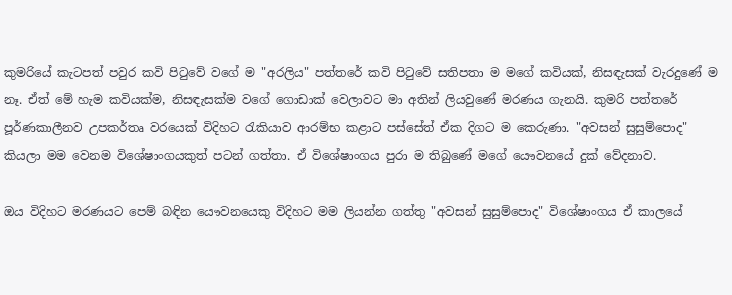කුමරියේ කැටපත් පවුර කවි පිටුවේ වගේ ම "අරලිය" පත්තරේ කවි පිටුවේ සතිපතා ම මගේ කවියක්, නිසඳැසක් වැරදුණේ ම නෑ. ඒත් මේ හැම කවියක්ම, නිසඳැසක්ම වගේ ගොඩාක් වෙලාවට මා අතින් ලියවුණේ මරණය ගැනයි. කුමරි පත්තරේ පූර්ණකාලීනව උපකර්තෘ වරයෙක් විදිහට රැකියාව ආරම්භ කළාට පස්සේත් ඒක දිගට ම කෙරුණා. "අවසන් සුසුම්පොද" කියලා මම වෙනම විශේෂාංගයකුත් පටන් ගත්තා. ඒ විශේෂාංගය පුරා ම තිබුණේ මගේ යෞවනයේ දුක් වේදනාව.

ඔය විදිහට මරණයට පෙම් බඳින යෞවනයෙකු විදිහට මම ලියන්න ගත්තු "අවසන් සුසුම්පොද" විශේෂාංගය ඒ කාලයේ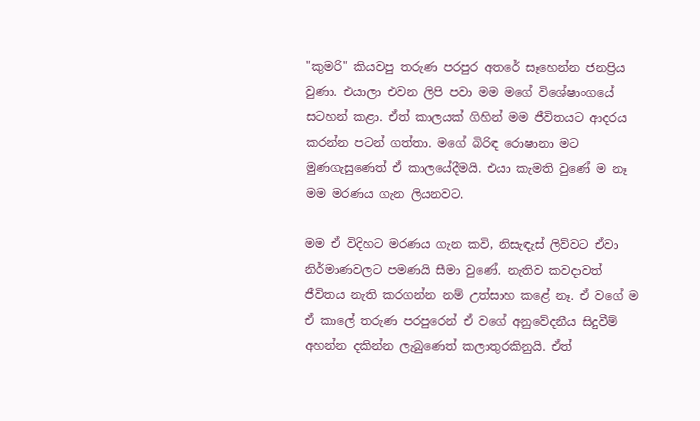"කුමරි" කියවපු තරුණ පරපුර අතරේ සෑහෙන්න ජනප්‍රිය වුණා. එයාලා එවන ලිපි පවා මම මගේ විශේෂාංගයේ සටහන් කළා. ඒත් කාලයක් ගිහින් මම ජීවිතයට ආදරය කරන්න පටන් ගත්තා. මගේ බිරිඳ රොෂානා මට මුණගැසුණෙත් ඒ කාලයේදීමයි. එයා කැමති වුණේ ම නෑ මම මරණය ගැන ලියනවට.

මම ඒ විදිහට මරණය ගැන කවි, නිසැඳැස් ලිව්වට ඒවා නිර්මාණවලට පමණයි සීමා වුණේ. නැතිව කවදාවත් ජීවිතය නැති කරගන්න නම් උත්සාහ කළේ නෑ. ඒ වගේ ම ඒ කාලේ තරුණ පරපුරෙන් ඒ වගේ අනුවේදනීය සිදුවීම් අහන්න දකින්න ලැබුණෙත් කලාතුරකිනුයි. ඒත්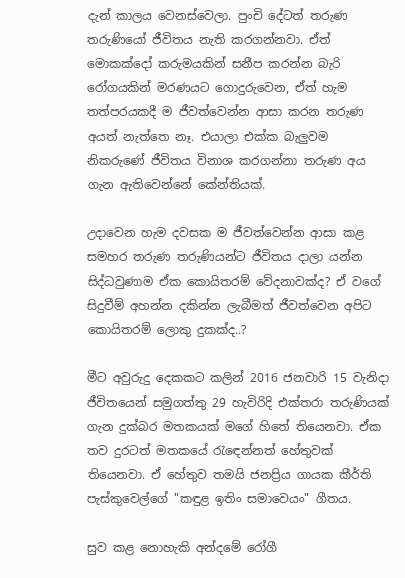දැන් කාලය වෙනස්වෙලා. පුංචි දේටත් තරුණ තරුණියෝ ජීවිතය නැති කරගන්නවා. ඒත් මොකක්දෝ කරුමයකින් සනීප කරන්න බැරි රෝගයකින් මරණයට ගොදුරුවෙන, ඒත් හැම තත්පරයකදී ම ජීවත්වෙන්න ආසා කරන තරුණ අයත් නැත්තෙ නෑ. එයාලා එක්ක බැලුවම නිකරුණේ ජීවිතය විනාශ කරගන්නා තරුණ අය ගැන ඇතිවෙන්නේ කේන්තියක්.

උදාවෙන හැම දවසක ම ජීවත්වෙන්න ආසා කළ සමහර තරුණ තරුණියන්ට ජීවිතය දාලා යන්න සිද්ධවුණාම ඒක කොයිතරම් වේදනාවක්ද? ඒ වගේ සිදුවීම් අහන්න දකින්න ලැබීමත් ජීවත්වෙන අපිට කොයිතරම් ලොකු දුකක්ද..?

මීට අවුරුදු දෙකකට කලින් 2016 ජනවාරි 15 වැනිදා ජීවිතයෙන් සමුගත්තු 29 හැවිරිදි එක්තරා තරුණියක් ගැන දුක්බර මතකයක් මගේ හිතේ තියෙනවා. ඒක තව දුරටත් මතකයේ රැඳෙන්නත් හේතුවක් තියෙනවා. ඒ හේතුව තමයි ජනප්‍රිය ගායක කීර්ති පැස්කුවෙල්ගේ "කඳුළ ඉතිං සමාවෙයං" ගීතය.

සුව කළ නොහැකි අන්දමේ රෝගී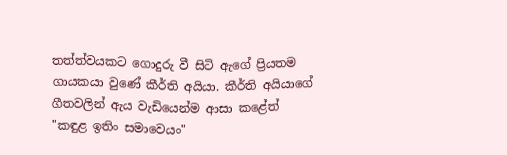තත්ත්වයකට ගොදුරු වී සිටි ඇගේ ප්‍රියතම ගායකයා වුණේ කීර්ති අයියා. කීර්ති අයියාගේ ගීතවලින් ඇය වැඩියෙන්ම ආසා කළේත් "කඳුළ ඉතිං සමාවෙයං"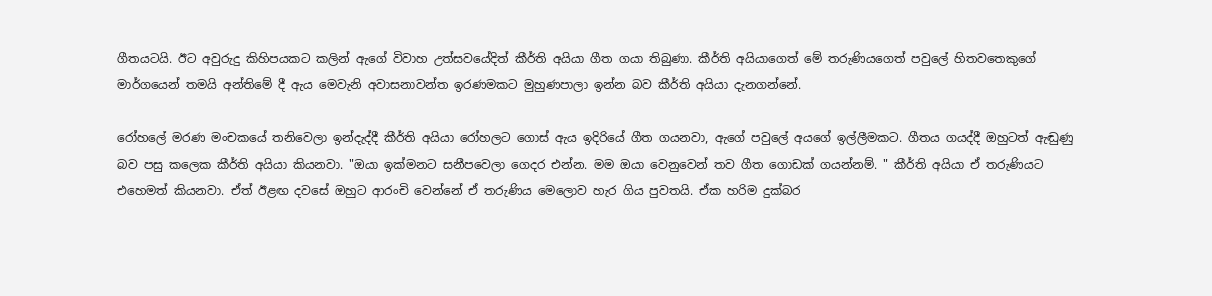ගීතයටයි. ඊට අවුරුදු කිහිපයකට කලින් ඇගේ විවාහ උත්සවයේදිත් කීර්ති අයියා ගීත ගයා තිබුණා. කීර්ති අයියාගෙත් මේ තරුණියගෙත් පවුලේ හිතවතෙකුගේ මාර්ගයෙන් තමයි අන්තිමේ දී ඇය මෙවැනි අවාසනාවන්ත ඉරණමකට මුහුණපාලා ඉන්න බව කීර්ති අයියා දැනගන්නේ.

රෝහලේ මරණ මංචකයේ තනිවෙලා ඉන්දැද්දී කීර්ති අයියා රෝහලට ගොස් ඇය ඉදිරියේ ගීත ගයනවා, ඇගේ පවුලේ අයගේ ඉල්ලීමකට. ගීතය ගයද්දී ඔහුටත් ඇඬුණු බව පසු කලෙක කීර්ති අයියා කියනවා. "ඔයා ඉක්මනට සනීපවෙලා ගෙදර එන්න. මම ඔයා වෙනුවෙන් තව ගීත ගොඩක් ගයන්නම්. " කීර්ති අයියා ඒ තරුණියට එහෙමත් කියනවා. ඒත් ඊළඟ දවසේ ඔහුට ආරංචි වෙන්නේ ඒ තරුණිය මෙලොව හැර ගිය පුවතයි. ඒක හරිම දුක්බර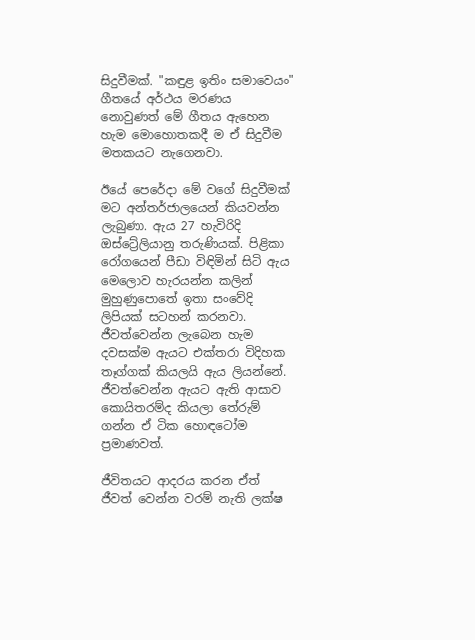සිදුවීමක්. "කඳුළ ඉතිං සමාවෙයං" ගීතයේ අර්ථය මරණය නොවුණත් මේ ගීතය ඇහෙන හැම මොහොතකදී ම ඒ සිදුවීම මතකයට නැගෙනවා.

ඊයේ පෙරේදා මේ වගේ සිදුවීමක් මට අන්තර්ජාලයෙන් කියවන්න ලැබුණා. ඇය 27 හැවිරිදි ඔස්ට්‍රේලියානු තරුණියක්. පිළිකා රෝගයෙන් පීඩා විඳිමින් සිටි ඇය මෙලොව හැරයන්න කලින් මුහුණුපොතේ ඉතා සංවේදි ලිපියක් සටහන් කරනවා. ජීවත්වෙන්න ලැබෙන හැම දවසක්ම ඇයට එක්තරා විදිහක තෑග්ගක් කියලයි ඇය ලියන්නේ. ජීවත්වෙන්න ඇයට ඇති ආසාව කොයිතරම්ද කියලා තේරුම් ගන්න ඒ ටික හොඳටෝම ප්‍රමාණවත්.

ජීවිතයට ආදරය කරන ඒත් ජීවත් වෙන්න වරම් නැති ලක්ෂ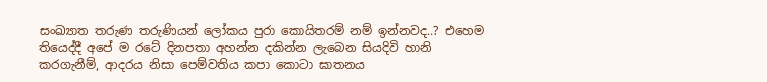සංඛ්‍යාත තරුණ තරුණියන් ලෝකය පුරා කොයිතරම් නම් ඉන්නවද..? එහෙම තියෙද්දී අපේ ම රටේ දිනපතා අහන්න දකින්න ලැබෙන සියදිවි හානි කරගැනීම්, ආදරය නිසා පෙම්වතිය කපා කොටා ඝාතනය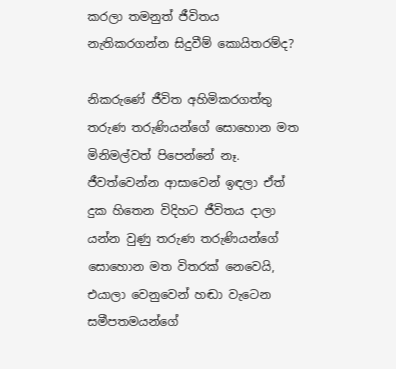කරලා තමනුත් ජීවිතය නැතිකරගන්න සිදුවීම් කොයිතරම්ද?

නිකරුණේ ජීවිත අහිමිකරගත්තු තරුණ තරුණියන්ගේ සොහොන මත මිනිමල්වත් පිපෙන්නේ නෑ. ජීවත්වෙන්න ආසාවෙන් ඉඳලා ඒත් දුක හිතෙන විදිහට ජීවිතය දාලා යන්න වුණු තරුණ තරුණියන්ගේ සොහොන මත විතරක් නෙවෙයි, එයාලා වෙනුවෙන් හඬා වැටෙන සමීපතමයන්ගේ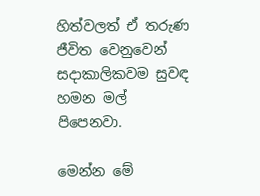හිත්වලත් ඒ තරුණ ජීවිත වෙනුවෙන් සදාකාලිකවම සුවඳ හමන මල් පිපෙනවා.

මෙන්න මේ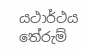යථාර්ථය තේරුම්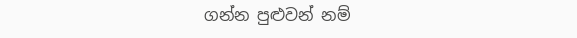ගන්න පුළුවන් නම්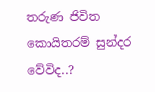තරුණ ජිවිත කොයිතරම් සුන්දර වේවිද..?